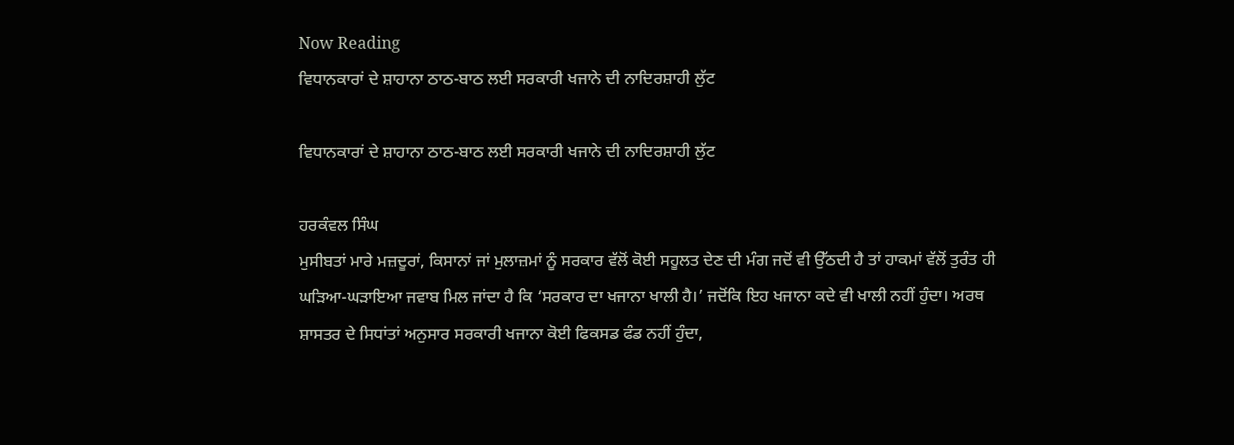Now Reading
ਵਿਧਾਨਕਾਰਾਂ ਦੇ ਸ਼ਾਹਾਨਾ ਠਾਠ-ਬਾਠ ਲਈ ਸਰਕਾਰੀ ਖਜਾਨੇ ਦੀ ਨਾਦਿਰਸ਼ਾਹੀ ਲੁੱਟ

ਵਿਧਾਨਕਾਰਾਂ ਦੇ ਸ਼ਾਹਾਨਾ ਠਾਠ-ਬਾਠ ਲਈ ਸਰਕਾਰੀ ਖਜਾਨੇ ਦੀ ਨਾਦਿਰਸ਼ਾਹੀ ਲੁੱਟ

ਹਰਕੰਵਲ ਸਿੰਘ
ਮੁਸੀਬਤਾਂ ਮਾਰੇ ਮਜ਼ਦੂਰਾਂ, ਕਿਸਾਨਾਂ ਜਾਂ ਮੁਲਾਜ਼ਮਾਂ ਨੂੰ ਸਰਕਾਰ ਵੱਲੋਂ ਕੋਈ ਸਹੂਲਤ ਦੇਣ ਦੀ ਮੰਗ ਜਦੋਂ ਵੀ ਉੱਠਦੀ ਹੈ ਤਾਂ ਹਾਕਮਾਂ ਵੱਲੋਂ ਤੁਰੰਤ ਹੀ ਘੜਿਆ-ਘੜਾਇਆ ਜਵਾਬ ਮਿਲ ਜਾਂਦਾ ਹੈ ਕਿ ‘ਸਰਕਾਰ ਦਾ ਖਜਾਨਾ ਖਾਲੀ ਹੈ।’ ਜਦੋਂਕਿ ਇਹ ਖਜਾਨਾ ਕਦੇ ਵੀ ਖਾਲੀ ਨਹੀਂ ਹੁੰਦਾ। ਅਰਥ ਸ਼ਾਸਤਰ ਦੇ ਸਿਧਾਂਤਾਂ ਅਨੁਸਾਰ ਸਰਕਾਰੀ ਖਜਾਨਾ ਕੋਈ ਫਿਕਸਡ ਫੰਡ ਨਹੀਂ ਹੁੰਦਾ,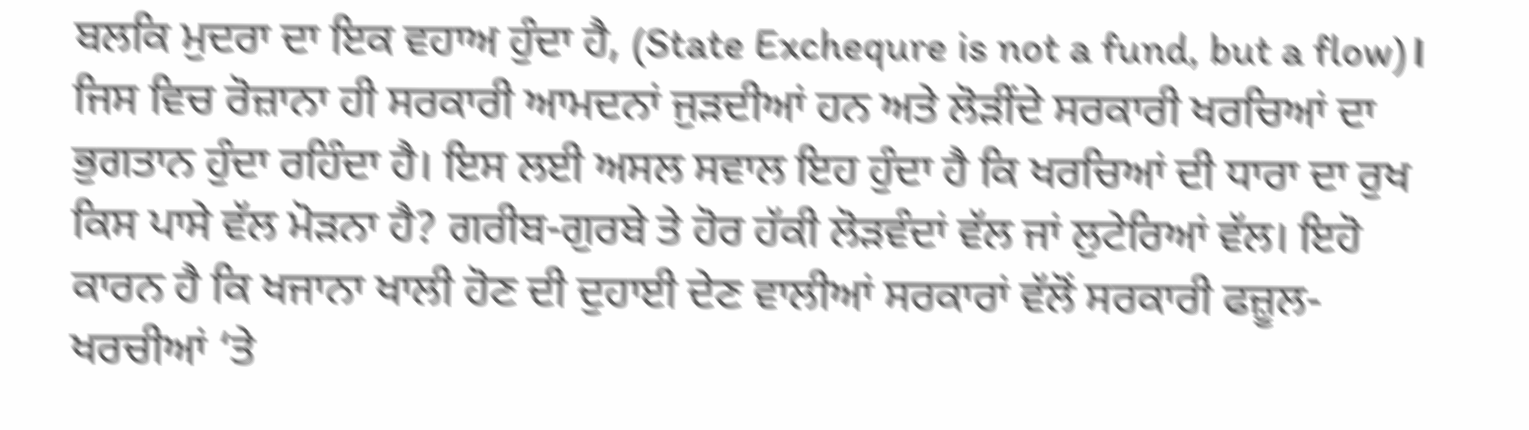ਬਲਕਿ ਮੁਦਰਾ ਦਾ ਇਕ ਵਹਾਅ ਹੁੰਦਾ ਹੈ, (State Exchequre is not a fund, but a flow)। ਜਿਸ ਵਿਚ ਰੋਜ਼ਾਨਾ ਹੀ ਸਰਕਾਰੀ ਆਮਦਨਾਂ ਜੁੜਦੀਆਂ ਹਨ ਅਤੇ ਲੋੜੀਂਦੇ ਸਰਕਾਰੀ ਖਰਚਿਆਂ ਦਾ ਭੁਗਤਾਨ ਹੁੰਦਾ ਰਹਿੰਦਾ ਹੈ। ਇਸ ਲਈ ਅਸਲ ਸਵਾਲ ਇਹ ਹੁੰਦਾ ਹੈ ਕਿ ਖਰਚਿਆਂ ਦੀ ਧਾਰਾ ਦਾ ਰੁਖ ਕਿਸ ਪਾਸੇ ਵੱਲ ਮੋੜਨਾ ਹੈ? ਗਰੀਬ-ਗੁਰਬੇ ਤੇ ਹੋਰ ਹੱਕੀ ਲੋੜਵੰਦਾਂ ਵੱਲ ਜਾਂ ਲੁਟੇਰਿਆਂ ਵੱਲ। ਇਹੋ ਕਾਰਨ ਹੈ ਕਿ ਖਜਾਨਾ ਖਾਲੀ ਹੋਣ ਦੀ ਦੁਹਾਈ ਦੇਣ ਵਾਲੀਆਂ ਸਰਕਾਰਾਂ ਵੱਲੋਂ ਸਰਕਾਰੀ ਫਜ਼ੂਲ-ਖਰਚੀਆਂ ‘ਤੇ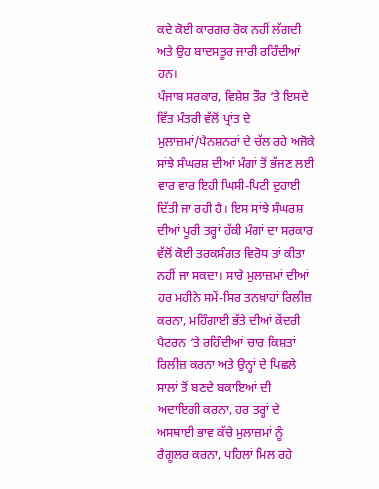ਕਦੇ ਕੋਈ ਕਾਰਗਰ ਰੋਕ ਨਹੀਂ ਲੱਗਦੀ ਅਤੇ ਉਹ ਬਾਦਸਤੂਰ ਜਾਰੀ ਰਹਿੰਦੀਆਂ ਹਨ।
ਪੰਜਾਬ ਸਰਕਾਰ, ਵਿਸ਼ੇਸ਼ ਤੌਰ ‘ਤੇ ਇਸਦੇ ਵਿੱਤ ਮੰਤਰੀ ਵੱਲੋਂ ਪ੍ਰਾਂਤ ਦੇ ਮੁਲਾਜ਼ਮਾਂ/ਪੈਨਸ਼ਨਰਾਂ ਦੇ ਚੱਲ ਰਹੇ ਅਜੋਕੇ ਸਾਂਝੇ ਸੰਘਰਸ਼ ਦੀਆਂ ਮੰਗਾਂ ਤੋਂ ਭੱਜਣ ਲਈ ਵਾਰ ਵਾਰ ਇਹੀ ਘਿਸੀ-ਪਿਟੀ ਦੁਹਾਈ ਦਿੱਤੀ ਜਾ ਰਹੀ ਹੈ। ਇਸ ਸਾਂਝੇ ਸੰਘਰਸ਼ ਦੀਆਂ ਪੂਰੀ ਤਰ੍ਹਾਂ ਹੱਕੀ ਮੰਗਾਂ ਦਾ ਸਰਕਾਰ ਵੱਲੋਂ ਕੋਈ ਤਰਕਸੰਗਤ ਵਿਰੋਧ ਤਾਂ ਕੀਤਾ ਨਹੀਂ ਜਾ ਸਕਦਾ। ਸਾਰੇ ਮੁਲਾਜ਼ਮਾਂ ਦੀਆਂ ਹਰ ਮਹੀਨੇ ਸਮੇਂ-ਸਿਰ ਤਨਖ਼ਾਹਾਂ ਰਿਲੀਜ਼ ਕਰਨਾ, ਮਹਿੰਗਾਈ ਭੱਤੇ ਦੀਆਂ ਕੇਂਦਰੀ ਪੈਟਰਨ ‘ਤੇ ਰਹਿੰਦੀਆਂ ਚਾਰ ਕਿਸ਼ਤਾਂ ਰਿਲੀਜ਼ ਕਰਨਾ ਅਤੇ ਉਨ੍ਹਾਂ ਦੇ ਪਿਛਲੇ ਸਾਲਾਂ ਤੋਂ ਬਣਦੇ ਬਕਾਇਆਂ ਦੀ ਅਦਾਇਗੀ ਕਰਨਾ, ਹਰ ਤਰ੍ਹਾਂ ਦੇ ਅਸਥਾਈ ਭਾਵ ਕੱਚੇ ਮੁਲਾਜ਼ਮਾਂ ਨੂੰ ਰੈਗੂਲਰ ਕਰਨਾ, ਪਹਿਲਾਂ ਮਿਲ ਰਹੇ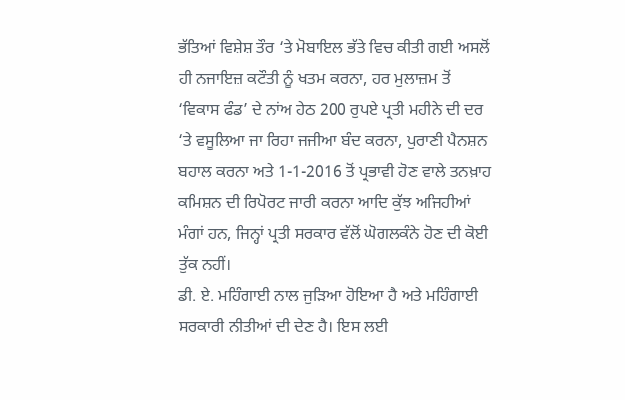ਭੱਤਿਆਂ ਵਿਸ਼ੇਸ਼ ਤੌਰ ‘ਤੇ ਮੋਬਾਇਲ ਭੱਤੇ ਵਿਚ ਕੀਤੀ ਗਈ ਅਸਲੋਂ ਹੀ ਨਜਾਇਜ਼ ਕਟੌਤੀ ਨੂੰ ਖਤਮ ਕਰਨਾ, ਹਰ ਮੁਲਾਜ਼ਮ ਤੋਂ ‘ਵਿਕਾਸ ਫੰਡ’ ਦੇ ਨਾਂਅ ਹੇਠ 200 ਰੁਪਏ ਪ੍ਰਤੀ ਮਹੀਨੇ ਦੀ ਦਰ ‘ਤੇ ਵਸੂਲਿਆ ਜਾ ਰਿਹਾ ਜਜੀਆ ਬੰਦ ਕਰਨਾ, ਪੁਰਾਣੀ ਪੈਨਸ਼ਨ ਬਹਾਲ ਕਰਨਾ ਅਤੇ 1-1-2016 ਤੋਂ ਪ੍ਰਭਾਵੀ ਹੋਣ ਵਾਲੇ ਤਨਖ਼ਾਹ ਕਮਿਸ਼ਨ ਦੀ ਰਿਪੋਰਟ ਜਾਰੀ ਕਰਨਾ ਆਦਿ ਕੁੱਝ ਅਜਿਹੀਆਂ ਮੰਗਾਂ ਹਨ, ਜਿਨ੍ਹਾਂ ਪ੍ਰਤੀ ਸਰਕਾਰ ਵੱਲੋਂ ਘੋਗਲਕੰਨੇ ਹੋਣ ਦੀ ਕੋਈ ਤੁੱਕ ਨਹੀਂ।
ਡੀ. ਏ. ਮਹਿੰਗਾਈ ਨਾਲ ਜੁੜਿਆ ਹੋਇਆ ਹੈ ਅਤੇ ਮਹਿੰਗਾਈ ਸਰਕਾਰੀ ਨੀਤੀਆਂ ਦੀ ਦੇਣ ਹੈ। ਇਸ ਲਈ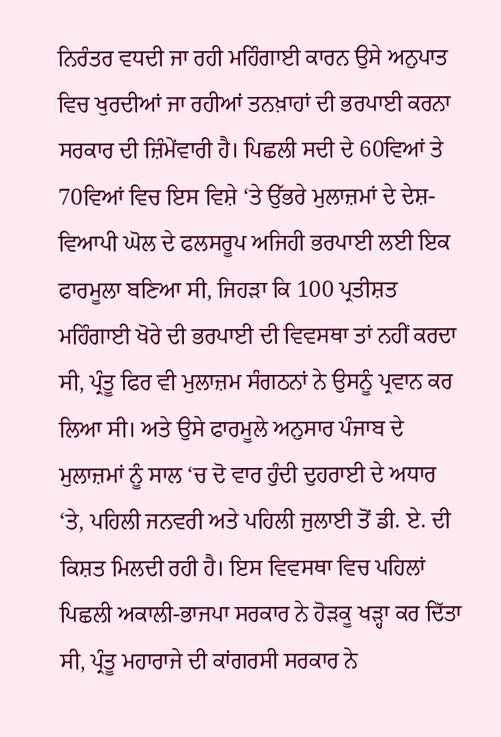ਨਿਰੰਤਰ ਵਧਦੀ ਜਾ ਰਹੀ ਮਹਿੰਗਾਈ ਕਾਰਨ ਉਸੇ ਅਨੁਪਾਤ ਵਿਚ ਖੁਰਦੀਆਂ ਜਾ ਰਹੀਆਂ ਤਨਖ਼ਾਹਾਂ ਦੀ ਭਰਪਾਈ ਕਰਨਾ ਸਰਕਾਰ ਦੀ ਜ਼ਿੰਮੇਂਵਾਰੀ ਹੈ। ਪਿਛਲੀ ਸਦੀ ਦੇ 60ਵਿਆਂ ਤੇ 70ਵਿਆਂ ਵਿਚ ਇਸ ਵਿਸ਼ੇ ‘ਤੇ ਉੱਭਰੇ ਮੁਲਾਜ਼ਮਾਂ ਦੇ ਦੇਸ਼-ਵਿਆਪੀ ਘੋਲ ਦੇ ਫਲਸਰੂਪ ਅਜਿਹੀ ਭਰਪਾਈ ਲਈ ਇਕ ਫਾਰਮੂਲਾ ਬਣਿਆ ਸੀ, ਜਿਹੜਾ ਕਿ 100 ਪ੍ਰਤੀਸ਼ਤ ਮਹਿੰਗਾਈ ਖੋਰੇ ਦੀ ਭਰਪਾਈ ਦੀ ਵਿਵਸਥਾ ਤਾਂ ਨਹੀਂ ਕਰਦਾ ਸੀ, ਪ੍ਰੰਤੂ ਫਿਰ ਵੀ ਮੁਲਾਜ਼ਮ ਸੰਗਠਨਾਂ ਨੇ ਉਸਨੂੰ ਪ੍ਰਵਾਨ ਕਰ ਲਿਆ ਸੀ। ਅਤੇ ਉਸੇ ਫਾਰਮੂਲੇ ਅਨੁਸਾਰ ਪੰਜਾਬ ਦੇ ਮੁਲਾਜ਼ਮਾਂ ਨੂੰ ਸਾਲ ‘ਚ ਦੋ ਵਾਰ ਹੁੰਦੀ ਦੁਹਰਾਈ ਦੇ ਅਧਾਰ ‘ਤੇ, ਪਹਿਲੀ ਜਨਵਰੀ ਅਤੇ ਪਹਿਲੀ ਜੁਲਾਈ ਤੋਂ ਡੀ. ਏ. ਦੀ ਕਿਸ਼ਤ ਮਿਲਦੀ ਰਹੀ ਹੈ। ਇਸ ਵਿਵਸਥਾ ਵਿਚ ਪਹਿਲਾਂ ਪਿਛਲੀ ਅਕਾਲੀ-ਭਾਜਪਾ ਸਰਕਾਰ ਨੇ ਹੋੜਕੂ ਖੜ੍ਹਾ ਕਰ ਦਿੱਤਾ ਸੀ, ਪ੍ਰੰਤੂ ਮਹਾਰਾਜੇ ਦੀ ਕਾਂਗਰਸੀ ਸਰਕਾਰ ਨੇ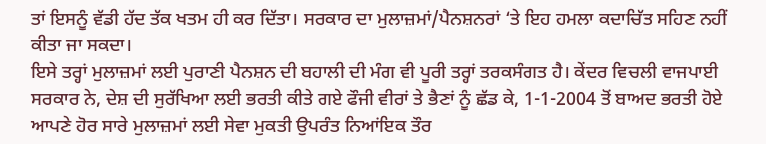ਤਾਂ ਇਸਨੂੰ ਵੱਡੀ ਹੱਦ ਤੱਕ ਖਤਮ ਹੀ ਕਰ ਦਿੱਤਾ। ਸਰਕਾਰ ਦਾ ਮੁਲਾਜ਼ਮਾਂ/ਪੈਨਸ਼ਨਰਾਂ ‘ਤੇ ਇਹ ਹਮਲਾ ਕਦਾਚਿੱਤ ਸਹਿਣ ਨਹੀਂ ਕੀਤਾ ਜਾ ਸਕਦਾ।
ਇਸੇ ਤਰ੍ਹਾਂ ਮੁਲਾਜ਼ਮਾਂ ਲਈ ਪੁਰਾਣੀ ਪੈਨਸ਼ਨ ਦੀ ਬਹਾਲੀ ਦੀ ਮੰਗ ਵੀ ਪੂਰੀ ਤਰ੍ਹਾਂ ਤਰਕਸੰਗਤ ਹੈ। ਕੇਂਦਰ ਵਿਚਲੀ ਵਾਜਪਾਈ ਸਰਕਾਰ ਨੇ, ਦੇਸ਼ ਦੀ ਸੁਰੱਖਿਆ ਲਈ ਭਰਤੀ ਕੀਤੇ ਗਏ ਫੌਜੀ ਵੀਰਾਂ ਤੇ ਭੈਣਾਂ ਨੂੰ ਛੱਡ ਕੇ, 1-1-2004 ਤੋਂ ਬਾਅਦ ਭਰਤੀ ਹੋਏ ਆਪਣੇ ਹੋਰ ਸਾਰੇ ਮੁਲਾਜ਼ਮਾਂ ਲਈ ਸੇਵਾ ਮੁਕਤੀ ਉਪਰੰਤ ਨਿਆਂਇਕ ਤੌਰ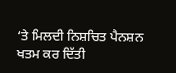‘ਤੇ ਮਿਲਦੀ ਨਿਸ਼ਚਿਤ ਪੈਨਸ਼ਨ ਖਤਮ ਕਰ ਦਿੱਤੀ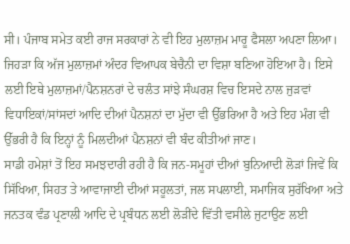ਸੀ। ਪੰਜਾਬ ਸਮੇਤ ਕਈ ਰਾਜ ਸਰਕਾਰਾਂ ਨੇ ਵੀ ਇਹ ਮੁਲਾਜ਼ਮ ਮਾਰੂ ਫੈਸਲਾ ਅਪਣਾ ਲਿਆ। ਜਿਹੜਾ ਕਿ ਅੱਜ ਮੁਲਾਜ਼ਮਾਂ ਅੰਦਰ ਵਿਆਪਕ ਬੇਚੈਨੀ ਦਾ ਵਿਸ਼ਾ ਬਣਿਆ ਹੋਇਆ ਹੈ। ਇਸੇ ਲਈ ਇਥੇ ਮੁਲਾਜ਼ਮਾਂ/ਪੈਨਸ਼ਨਰਾਂ ਦੇ ਚਲੰਤ ਸਾਂਝੇ ਸੰਘਰਸ਼ ਵਿਚ ਇਸਦੇ ਨਾਲ ਜੁੜਵਾਂ ਵਿਧਾਇਕਾਂ/ਸਾਂਸਦਾਂ ਆਦਿ ਦੀਆਂ ਪੈਨਸ਼ਨਾਂ ਦਾ ਮੁੱਦਾ ਵੀ ਉੱਭਰਿਆ ਹੈ ਅਤੇ ਇਹ ਮੰਗ ਵੀ ਉੱਭਰੀ ਹੈ ਕਿ ਇਨ੍ਹਾਂ ਨੂੰ ਮਿਲਦੀਆਂ ਪੈਨਸ਼ਨਾਂ ਵੀ ਬੰਦ ਕੀਤੀਆਂ ਜਾਣ।
ਸਾਡੀ ਹਮੇਸ਼ਾਂ ਤੋਂ ਇਹ ਸਮਝਦਾਰੀ ਰਹੀ ਹੈ ਕਿ ਜਨ-ਸਮੂਹਾਂ ਦੀਆਂ ਬੁਨਿਆਦੀ ਲੋੜਾਂ ਜਿਵੇਂ ਕਿ ਸਿੱਖਿਆ, ਸਿਹਤ ਤੇ ਆਵਾਜਾਈ ਦੀਆਂ ਸਹੂਲਤਾਂ, ਜਲ ਸਪਲਾਈ, ਸਮਾਜਿਕ ਸੁਰੱਖਿਆ ਅਤੇ ਜਨਤਕ ਵੰਡ ਪ੍ਰਣਾਲੀ ਆਦਿ ਦੇ ਪ੍ਰਬੰਧਨ ਲਈ ਲੋੜੀਂਦੇ ਵਿੱਤੀ ਵਸੀਲੇ ਜੁਟਾਉਣ ਲਈ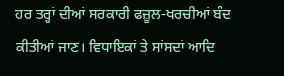ਹਰ ਤਰ੍ਹਾਂ ਦੀਆਂ ਸਰਕਾਰੀ ਫਜ਼ੂਲ-ਖਰਚੀਆਂ ਬੰਦ ਕੀਤੀਆਂ ਜਾਣ। ਵਿਧਾਇਕਾਂ ਤੇ ਸਾਂਸਦਾਂ ਆਦਿ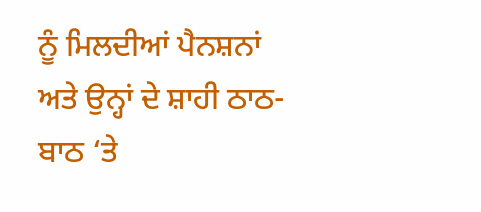ਨੂੰ ਮਿਲਦੀਆਂ ਪੈਨਸ਼ਨਾਂ ਅਤੇ ਉਨ੍ਹਾਂ ਦੇ ਸ਼ਾਹੀ ਠਾਠ-ਬਾਠ ‘ਤੇ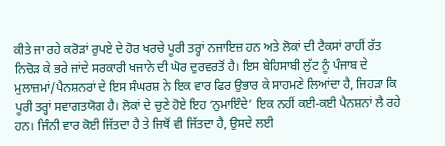ਕੀਤੇ ਜਾ ਰਹੇ ਕਰੋੜਾਂ ਰੁਪਏ ਦੇ ਹੋਰ ਖਰਚੇ ਪੂਰੀ ਤਰ੍ਹਾਂ ਨਜਾਇਜ਼ ਹਨ ਅਤੇ ਲੋਕਾਂ ਦੀ ਟੈਕਸਾਂ ਰਾਹੀਂ ਰੱਤ ਨਿਚੋੜ ਕੇ ਭਰੇ ਜਾਂਦੇ ਸਰਕਾਰੀ ਖਜਾਨੇ ਦੀ ਘੋਰ ਦੁਰਵਰਤੋਂ ਹੈ। ਇਸ ਬੇਹਿਸਾਬੀ ਲੁੱਟ ਨੂੰ ਪੰਜਾਬ ਦੇ ਮੁਲਾਜ਼ਮਾਂ/ਪੈਨਸ਼ਨਰਾਂ ਦੇ ਇਸ ਸੰਘਰਸ਼ ਨੇ ਇਕ ਵਾਰ ਫਿਰ ਉਭਾਰ ਕੇ ਸਾਹਮਣੇ ਲਿਆਂਦਾ ਹੈ, ਜਿਹੜਾ ਕਿ ਪੂਰੀ ਤਰ੍ਹਾਂ ਸਵਾਗਤਯੋਗ ਹੈ। ਲੋਕਾਂ ਦੇ ਚੁਣੇ ਹੋਏ ਇਹ ‘ਨੁਮਾਇੰਦੇ’ ਇਕ ਨਹੀਂ ਕਈ-ਕਈ ਪੈਨਸ਼ਨਾਂ ਲੈ ਰਹੇ ਹਨ। ਜਿੰਨੀ ਵਾਰ ਕੋਈ ਜਿੱਤਦਾ ਹੈ ਤੇ ਜਿਥੋਂ ਵੀ ਜਿੱਤਦਾ ਹੈ, ਉਸਦੇ ਲਈ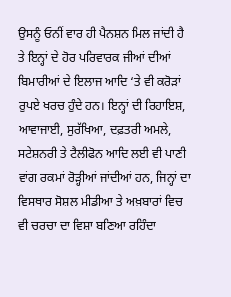ਉਸਨੂੰ ਓਨੀਂ ਵਾਰ ਹੀ ਪੈਨਸ਼ਨ ਮਿਲ ਜਾਂਦੀ ਹੈ ਤੇ ਇਨ੍ਹਾਂ ਦੇ ਹੋਰ ਪਰਿਵਾਰਕ ਜੀਆਂ ਦੀਆਂ ਬਿਮਾਰੀਆਂ ਦੇ ਇਲਾਜ ਆਦਿ ‘ਤੇ ਵੀ ਕਰੋੜਾਂ ਰੁਪਏ ਖਰਚ ਹੁੰਦੇ ਹਨ। ਇਨ੍ਹਾਂ ਦੀ ਰਿਹਾਇਸ਼, ਆਵਾਜਾਈ, ਸੁਰੱਖਿਆ, ਦਫ਼ਤਰੀ ਅਮਲੇ, ਸਟੇਸ਼ਨਰੀ ਤੇ ਟੈਲੀਫੋਨ ਆਦਿ ਲਈ ਵੀ ਪਾਣੀ ਵਾਂਗ ਰਕਮਾਂ ਰੋੜ੍ਹੀਆਂ ਜਾਂਦੀਆਂ ਹਨ, ਜਿਨ੍ਹਾਂ ਦਾ ਵਿਸਥਾਰ ਸੋਸ਼ਲ ਮੀਡੀਆ ਤੇ ਅਖ਼ਬਾਰਾਂ ਵਿਚ ਵੀ ਚਰਚਾ ਦਾ ਵਿਸ਼ਾ ਬਣਿਆ ਰਹਿੰਦਾ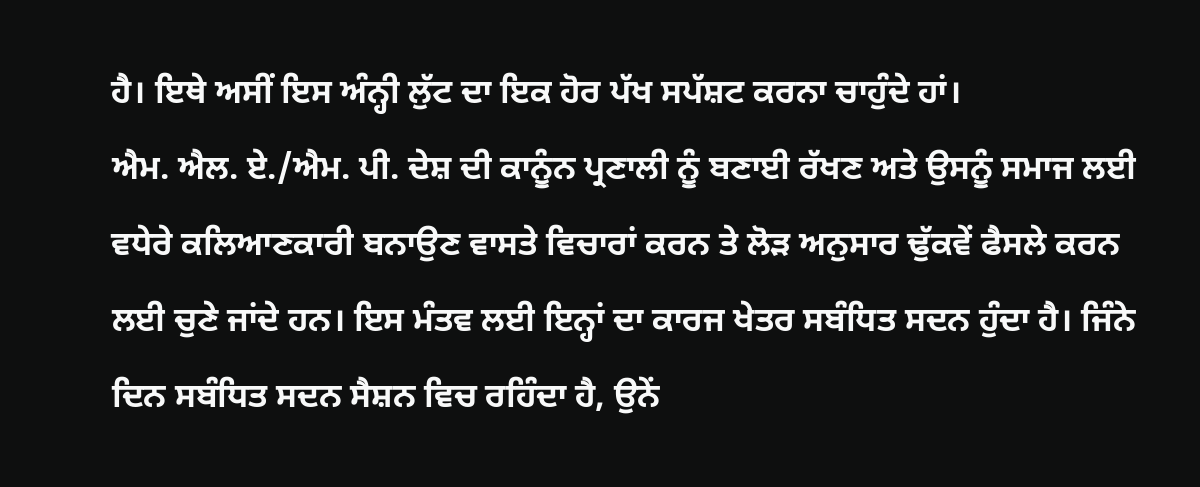ਹੈ। ਇਥੇ ਅਸੀਂ ਇਸ ਅੰਨ੍ਹੀ ਲੁੱਟ ਦਾ ਇਕ ਹੋਰ ਪੱਖ ਸਪੱਸ਼ਟ ਕਰਨਾ ਚਾਹੁੰਦੇ ਹਾਂ।
ਐਮ. ਐਲ. ਏ./ਐਮ. ਪੀ. ਦੇਸ਼ ਦੀ ਕਾਨੂੰਨ ਪ੍ਰਣਾਲੀ ਨੂੰ ਬਣਾਈ ਰੱਖਣ ਅਤੇ ਉਸਨੂੰ ਸਮਾਜ ਲਈ ਵਧੇਰੇ ਕਲਿਆਣਕਾਰੀ ਬਨਾਉਣ ਵਾਸਤੇ ਵਿਚਾਰਾਂ ਕਰਨ ਤੇ ਲੋੜ ਅਨੁਸਾਰ ਢੁੱਕਵੇਂ ਫੈਸਲੇ ਕਰਨ ਲਈ ਚੁਣੇ ਜਾਂਦੇ ਹਨ। ਇਸ ਮੰਤਵ ਲਈ ਇਨ੍ਹਾਂ ਦਾ ਕਾਰਜ ਖੇਤਰ ਸਬੰਧਿਤ ਸਦਨ ਹੁੰਦਾ ਹੈ। ਜਿੰਨੇ ਦਿਨ ਸਬੰਧਿਤ ਸਦਨ ਸੈਸ਼ਨ ਵਿਚ ਰਹਿੰਦਾ ਹੈ, ਉਨੇਂ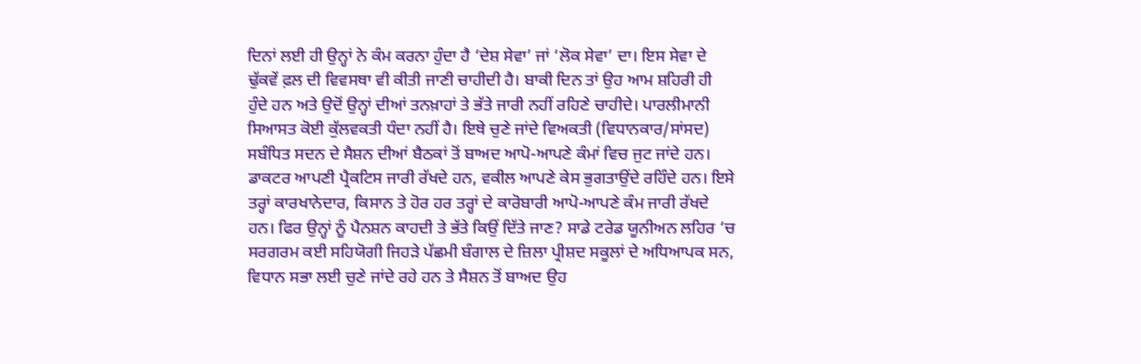ਦਿਨਾਂ ਲਈ ਹੀ ਉਨ੍ਹਾਂ ਨੇ ਕੰਮ ਕਰਨਾ ਹੁੰਦਾ ਹੈ ‘ਦੇਸ਼ ਸੇਵਾ’ ਜਾਂ ‘ਲੋਕ ਸੇਵਾ’ ਦਾ। ਇਸ ਸੇਵਾ ਦੇ ਢੁੱਕਵੇਂ ਫ਼ਲ ਦੀ ਵਿਵਸਥਾ ਵੀ ਕੀਤੀ ਜਾਣੀ ਚਾਹੀਦੀ ਹੈ। ਬਾਕੀ ਦਿਨ ਤਾਂ ਉਹ ਆਮ ਸ਼ਹਿਰੀ ਹੀ ਹੁੰਦੇ ਹਨ ਅਤੇ ਉਦੋਂ ਉਨ੍ਹਾਂ ਦੀਆਂ ਤਨਖ਼ਾਹਾਂ ਤੇ ਭੱਤੇ ਜਾਰੀ ਨਹੀਂ ਰਹਿਣੇ ਚਾਹੀਦੇ। ਪਾਰਲੀਮਾਨੀ ਸਿਆਸਤ ਕੋਈ ਕੁੱਲਵਕਤੀ ਧੰਦਾ ਨਹੀਂ ਹੈ। ਇਥੇ ਚੁਣੇ ਜਾਂਦੇ ਵਿਅਕਤੀ (ਵਿਧਾਨਕਾਰ/ਸਾਂਸਦ) ਸਬੰਧਿਤ ਸਦਨ ਦੇ ਸੈਸ਼ਨ ਦੀਆਂ ਬੈਠਕਾਂ ਤੋਂ ਬਾਅਦ ਆਪੋ-ਆਪਣੇ ਕੰਮਾਂ ਵਿਚ ਜੁਟ ਜਾਂਦੇ ਹਨ। ਡਾਕਟਰ ਆਪਣੀ ਪ੍ਰੈਕਟਿਸ ਜਾਰੀ ਰੱਖਦੇ ਹਨ, ਵਕੀਲ ਆਪਣੇ ਕੇਸ ਭੁਗਤਾਉਂਦੇ ਰਹਿੰਦੇ ਹਨ। ਇਸੇ ਤਰ੍ਹਾਂ ਕਾਰਖਾਨੇਦਾਰ, ਕਿਸਾਨ ਤੇ ਹੋਰ ਹਰ ਤਰ੍ਹਾਂ ਦੇ ਕਾਰੋਬਾਰੀ ਆਪੋ-ਆਪਣੇ ਕੰਮ ਜਾਰੀ ਰੱਖਦੇ ਹਨ। ਫਿਰ ਉਨ੍ਹਾਂ ਨੂੰ ਪੈਨਸ਼ਨ ਕਾਹਦੀ ਤੇ ਭੱਤੇ ਕਿਉਂ ਦਿੱਤੇ ਜਾਣ? ਸਾਡੇ ਟਰੇਡ ਯੂਨੀਅਨ ਲਹਿਰ ‘ਚ ਸਰਗਰਮ ਕਈ ਸਹਿਯੋਗੀ ਜਿਹੜੇ ਪੱਛਮੀ ਬੰਗਾਲ ਦੇ ਜ਼ਿਲਾ ਪ੍ਰੀਸ਼ਦ ਸਕੂਲਾਂ ਦੇ ਅਧਿਆਪਕ ਸਨ, ਵਿਧਾਨ ਸਭਾ ਲਈ ਚੁਣੇ ਜਾਂਦੇ ਰਹੇ ਹਨ ਤੇ ਸੈਸ਼ਨ ਤੋਂ ਬਾਅਦ ਉਹ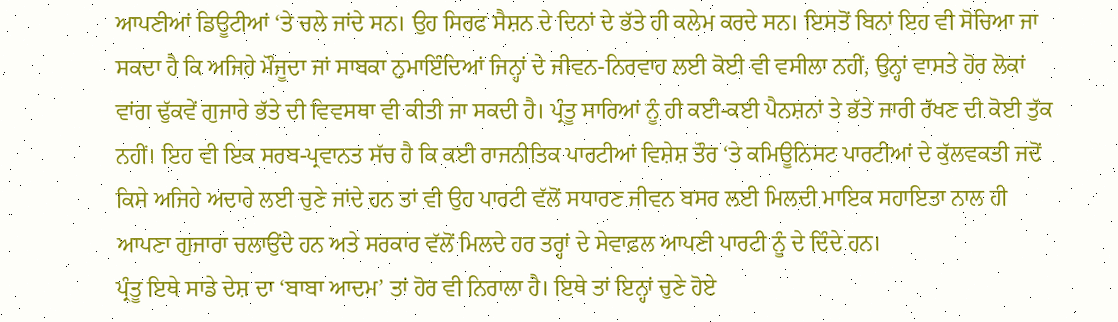ਆਪਣੀਆਂ ਡਿਊਟੀਆਂ ‘ਤੇ ਚਲੇ ਜਾਂਦੇ ਸਨ। ਉਹ ਸਿਰਫ ਸੈਸ਼ਨ ਦੇ ਦਿਨਾਂ ਦੇ ਭੱਤੇ ਹੀ ਕਲੇਮ ਕਰਦੇ ਸਨ। ਇਸਤੋਂ ਬਿਨਾਂ ਇਹ ਵੀ ਸੋਚਿਆ ਜਾ ਸਕਦਾ ਹੈ ਕਿ ਅਜਿਹੇ ਮੌਜੂਦਾ ਜਾਂ ਸਾਬਕਾ ਨੁਮਾਇੰਦਿਆਂ ਜਿਨ੍ਹਾਂ ਦੇ ਜੀਵਨ-ਨਿਰਵਾਹ ਲਈ ਕੋਈ ਵੀ ਵਸੀਲਾ ਨਹੀਂ, ਉਨ੍ਹਾਂ ਵਾਸਤੇ ਹੋਰ ਲੋਕਾਂ ਵਾਂਗ ਢੁੱਕਵੇਂ ਗੁਜਾਰੇ ਭੱਤੇ ਦੀ ਵਿਵਸਥਾ ਵੀ ਕੀਤੀ ਜਾ ਸਕਦੀ ਹੈ। ਪ੍ਰੰਤੂ ਸਾਰਿਆਂ ਨੂੰ ਹੀ ਕਈ-ਕਈ ਪੈਨਸ਼ਨਾਂ ਤੇ ਭੱਤੇ ਜਾਰੀ ਰੱਖਣ ਦੀ ਕੋਈ ਤੁੱਕ ਨਹੀਂ। ਇਹ ਵੀ ਇਕ ਸਰਬ-ਪ੍ਰਵਾਨਤ ਸੱਚ ਹੈ ਕਿ ਕਈ ਰਾਜਨੀਤਿਕ ਪਾਰਟੀਆਂ ਵਿਸ਼ੇਸ਼ ਤੌਰ ‘ਤੇ ਕਮਿਊਨਿਸਟ ਪਾਰਟੀਆਂ ਦੇ ਕੁੱਲਵਕਤੀ ਜਦੋਂ ਕਿਸੇ ਅਜਿਹੇ ਅਦਾਰੇ ਲਈ ਚੁਣੇ ਜਾਂਦੇ ਹਨ ਤਾਂ ਵੀ ਉਹ ਪਾਰਟੀ ਵੱਲੋਂ ਸਧਾਰਣ ਜੀਵਨ ਬਸਰ ਲਈ ਮਿਲਦੀ ਮਾਇਕ ਸਹਾਇਤਾ ਨਾਲ ਹੀ ਆਪਣਾ ਗੁਜਾਰਾ ਚਲਾਉਂਦੇ ਹਨ ਅਤੇ ਸਰਕਾਰ ਵੱਲੋਂ ਮਿਲਦੇ ਹਰ ਤਰ੍ਹਾਂ ਦੇ ਸੇਵਾਫ਼ਲ ਆਪਣੀ ਪਾਰਟੀ ਨੂੰ ਦੇ ਦਿੰਦੇ ਹਨ।
ਪ੍ਰੰਤੂ ਇਥੇ ਸਾਡੇ ਦੇਸ਼ ਦਾ ‘ਬਾਬਾ ਆਦਮ’ ਤਾਂ ਹੋਰ ਵੀ ਨਿਰਾਲਾ ਹੈ। ਇਥੇ ਤਾਂ ਇਨ੍ਹਾਂ ਚੁਣੇ ਹੋਏ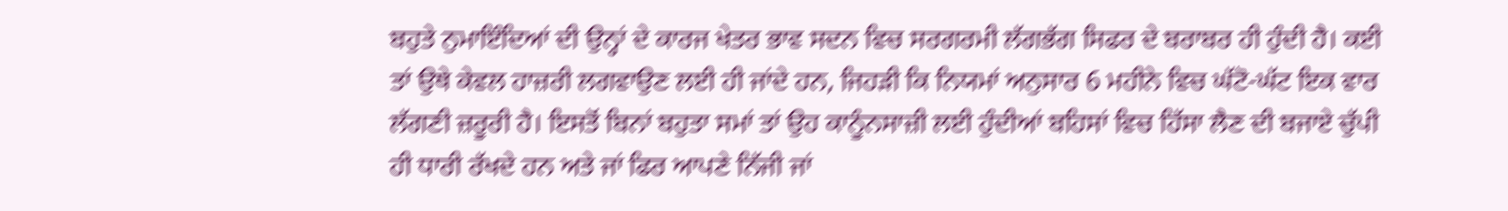ਬਹੁਤੇ ਨੁਮਾਇੰਦਿਆਂ ਦੀ ਉਨ੍ਹਾਂ ਦੇ ਕਾਰਜ ਖੇਤਰ ਭਾਵ ਸਦਨ ਵਿਚ ਸਰਗਰਮੀ ਲੱਗਭੱਗ ਸਿਫਰ ਦੇ ਬਰਾਬਰ ਹੀ ਹੁੰਦੀ ਹੈ। ਕਈ ਤਾਂ ਉਥੇ ਕੇਵਲ ਹਾਜ਼ਰੀ ਲਗਵਾਉਣ ਲਈ ਹੀ ਜਾਂਦੇ ਹਨ, ਜਿਹੜੀ ਕਿ ਨਿਯਮਾਂ ਅਨੁਸਾਰ 6 ਮਹੀਨੇ ਵਿਚ ਘੱਟੋ-ਘੱਟ ਇਕ ਵਾਰ ਲੱਗਣੀ ਜ਼ਰੂਰੀ ਹੈ। ਇਸਤੋਂ ਬਿਨਾਂ ਬਹੁਤਾ ਸਮਾਂ ਤਾਂ ਉਹ ਕਾਨੂੰਨਸਾਜ਼ੀ ਲਈ ਹੁੰਦੀਆਂ ਬਹਿਸਾਂ ਵਿਚ ਹਿੱਸਾ ਲੈਣ ਦੀ ਬਜਾਏ ਚੁੱਪੀ ਹੀ ਧਾਰੀ ਰੱਖਦੇ ਹਨ ਅਤੇ ਜਾਂ ਫਿਰ ਆਪਣੇ ਨਿੱਜੀ ਜਾਂ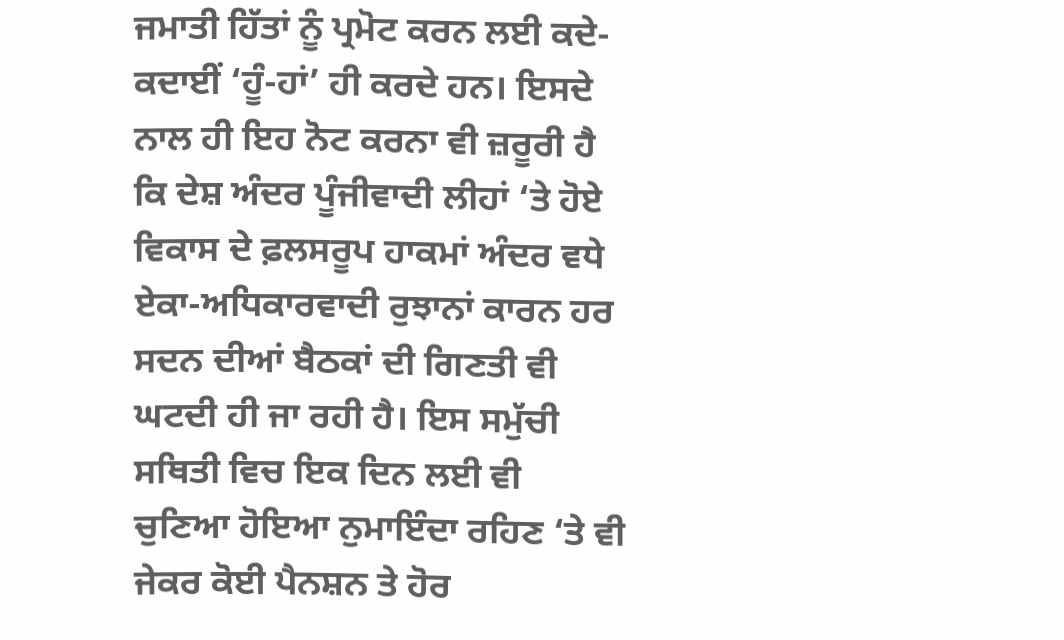ਜਮਾਤੀ ਹਿੱਤਾਂ ਨੂੰ ਪ੍ਰਮੋਟ ਕਰਨ ਲਈ ਕਦੇ-ਕਦਾਈਂ ‘ਹੂੰ-ਹਾਂ’ ਹੀ ਕਰਦੇ ਹਨ। ਇਸਦੇ ਨਾਲ ਹੀ ਇਹ ਨੋਟ ਕਰਨਾ ਵੀ ਜ਼ਰੂਰੀ ਹੈ ਕਿ ਦੇਸ਼ ਅੰਦਰ ਪੂੰਜੀਵਾਦੀ ਲੀਹਾਂ ‘ਤੇ ਹੋਏ ਵਿਕਾਸ ਦੇ ਫ਼ਲਸਰੂਪ ਹਾਕਮਾਂ ਅੰਦਰ ਵਧੇ ਏਕਾ-ਅਧਿਕਾਰਵਾਦੀ ਰੁਝਾਨਾਂ ਕਾਰਨ ਹਰ ਸਦਨ ਦੀਆਂ ਬੈਠਕਾਂ ਦੀ ਗਿਣਤੀ ਵੀ ਘਟਦੀ ਹੀ ਜਾ ਰਹੀ ਹੈ। ਇਸ ਸਮੁੱਚੀ ਸਥਿਤੀ ਵਿਚ ਇਕ ਦਿਨ ਲਈ ਵੀ ਚੁਣਿਆ ਹੋਇਆ ਨੁਮਾਇੰਦਾ ਰਹਿਣ ‘ਤੇ ਵੀ ਜੇਕਰ ਕੋਈ ਪੈਨਸ਼ਨ ਤੇ ਹੋਰ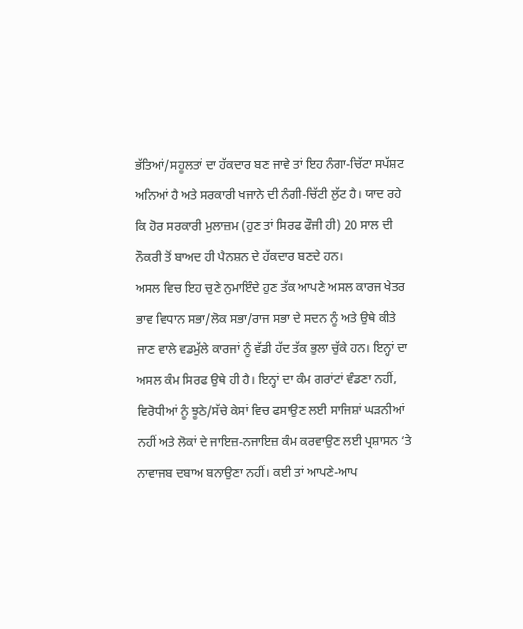ਭੱਤਿਆਂ/ਸਹੂਲਤਾਂ ਦਾ ਹੱਕਦਾਰ ਬਣ ਜਾਵੇ ਤਾਂ ਇਹ ਨੰਗਾ-ਚਿੱਟਾ ਸਪੱਸ਼ਟ ਅਨਿਆਂ ਹੈ ਅਤੇ ਸਰਕਾਰੀ ਖਜਾਨੇ ਦੀ ਨੰਗੀ-ਚਿੱਟੀ ਲੁੱਟ ਹੈ। ਯਾਦ ਰਹੇ ਕਿ ਹੋਰ ਸਰਕਾਰੀ ਮੁਲਾਜ਼ਮ (ਹੁਣ ਤਾਂ ਸਿਰਫ ਫੌਜੀ ਹੀ) 20 ਸਾਲ ਦੀ ਨੌਕਰੀ ਤੋਂ ਬਾਅਦ ਹੀ ਪੈਨਸ਼ਨ ਦੇ ਹੱਕਦਾਰ ਬਣਦੇ ਹਨ।
ਅਸਲ ਵਿਚ ਇਹ ਚੁਣੇ ਨੁਮਾਇੰਦੇ ਹੁਣ ਤੱਕ ਆਪਣੇ ਅਸਲ ਕਾਰਜ ਖੇਤਰ ਭਾਵ ਵਿਧਾਨ ਸਭਾ/ਲੋਕ ਸਭਾ/ਰਾਜ ਸਭਾ ਦੇ ਸਦਨ ਨੂੰ ਅਤੇ ਉਥੇ ਕੀਤੇ ਜਾਣ ਵਾਲੇ ਵਡਮੁੱਲੇ ਕਾਰਜਾਂ ਨੂੰ ਵੱਡੀ ਹੱਦ ਤੱਕ ਭੁਲਾ ਚੁੱਕੇ ਹਨ। ਇਨ੍ਹਾਂ ਦਾ ਅਸਲ ਕੰਮ ਸਿਰਫ ਉਥੇ ਹੀ ਹੈ। ਇਨ੍ਹਾਂ ਦਾ ਕੰਮ ਗਰਾਂਟਾਂ ਵੰਡਣਾ ਨਹੀਂ, ਵਿਰੋਧੀਆਂ ਨੂੰ ਝੂਠੇ/ਸੱਚੇ ਕੇਸਾਂ ਵਿਚ ਫਸਾਉਣ ਲਈ ਸਾਜਿਸ਼ਾਂ ਘੜਨੀਆਂ ਨਹੀਂ ਅਤੇ ਲੋਕਾਂ ਦੇ ਜਾਇਜ਼-ਨਜਾਇਜ਼ ਕੰਮ ਕਰਵਾਉਣ ਲਈ ਪ੍ਰਸ਼ਾਸਨ ‘ਤੇ ਨਾਵਾਜਬ ਦਬਾਅ ਬਨਾਉਣਾ ਨਹੀਂ। ਕਈ ਤਾਂ ਆਪਣੇ-ਆਪ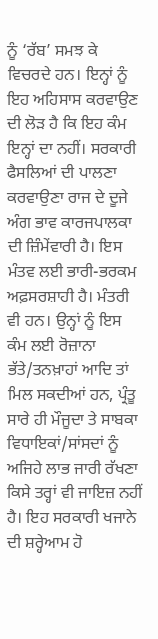ਨੂੰ ‘ਰੱਬ’ ਸਮਝ ਕੇ ਵਿਚਰਦੇ ਹਨ। ਇਨ੍ਹਾਂ ਨੂੰ ਇਹ ਅਹਿਸਾਸ ਕਰਵਾਉਣ ਦੀ ਲੋੜ ਹੈ ਕਿ ਇਹ ਕੰਮ ਇਨ੍ਹਾਂ ਦਾ ਨਹੀਂ। ਸਰਕਾਰੀ ਫੈਸਲਿਆਂ ਦੀ ਪਾਲਣਾ ਕਰਵਾਉਣਾ ਰਾਜ ਦੇ ਦੂਜੇ ਅੰਗ ਭਾਵ ਕਾਰਜਪਾਲਕਾ ਦੀ ਜ਼ਿੰਮੇਂਵਾਰੀ ਹੈ। ਇਸ ਮੰਤਵ ਲਈ ਭਾਰੀ-ਭਰਕਮ ਅਫ਼ਸਰਸ਼ਾਹੀ ਹੈ। ਮੰਤਰੀ ਵੀ ਹਨ। ਉਨ੍ਹਾਂ ਨੂੰ ਇਸ ਕੰਮ ਲਈ ਰੋਜ਼ਾਨਾ ਭੱਤੇ/ਤਨਖ਼ਾਹਾਂ ਆਦਿ ਤਾਂ ਮਿਲ ਸਕਦੀਆਂ ਹਨ, ਪ੍ਰੰਤੂ ਸਾਰੇ ਹੀ ਮੌਜੂਦਾ ਤੇ ਸਾਬਕਾ ਵਿਧਾਇਕਾਂ/ਸਾਂਸਦਾਂ ਨੂੰ ਅਜਿਹੇ ਲਾਭ ਜਾਰੀ ਰੱਖਣਾ ਕਿਸੇ ਤਰ੍ਹਾਂ ਵੀ ਜਾਇਜ਼ ਨਹੀਂ ਹੈ। ਇਹ ਸਰਕਾਰੀ ਖਜਾਨੇ ਦੀ ਸ਼ਰ੍ਹੇਆਮ ਹੋ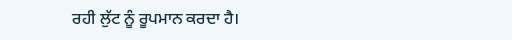ਰਹੀ ਲੁੱਟ ਨੂੰ ਰੂਪਮਾਨ ਕਰਦਾ ਹੈ।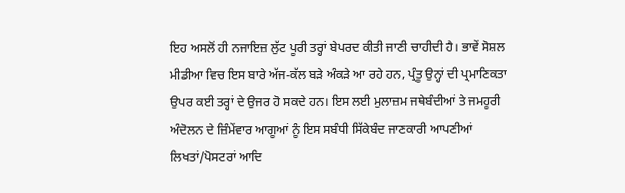ਇਹ ਅਸਲੋਂ ਹੀ ਨਜਾਇਜ਼ ਲੁੱਟ ਪੂਰੀ ਤਰ੍ਹਾਂ ਬੇਪਰਦ ਕੀਤੀ ਜਾਣੀ ਚਾਹੀਦੀ ਹੈ। ਭਾਵੇਂ ਸੋਸ਼ਲ ਮੀਡੀਆ ਵਿਚ ਇਸ ਬਾਰੇ ਅੱਜ-ਕੱਲ ਬੜੇ ਅੰਕੜੇ ਆ ਰਹੇ ਹਨ, ਪ੍ਰੰਤੂ ਉਨ੍ਹਾਂ ਦੀ ਪ੍ਰਮਾਣਿਕਤਾ ਉਪਰ ਕਈ ਤਰ੍ਹਾਂ ਦੇ ਉਜਰ ਹੋ ਸਕਦੇ ਹਨ। ਇਸ ਲਈ ਮੁਲਾਜ਼ਮ ਜਥੇਬੰਦੀਆਂ ਤੇ ਜਮਹੂਰੀ ਅੰਦੋਲਨ ਦੇ ਜ਼ਿੰਮੇਂਵਾਰ ਆਗੂਆਂ ਨੂੰ ਇਸ ਸਬੰਧੀ ਸਿੱਕੇਬੰਦ ਜਾਣਕਾਰੀ ਆਪਣੀਆਂ ਲਿਖਤਾਂ/ਪੋਸਟਰਾਂ ਆਦਿ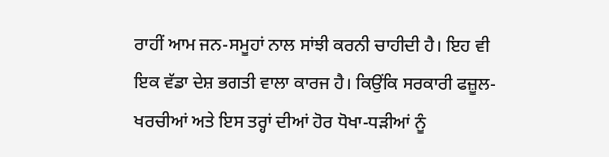ਰਾਹੀਂ ਆਮ ਜਨ-ਸਮੂਹਾਂ ਨਾਲ ਸਾਂਝੀ ਕਰਨੀ ਚਾਹੀਦੀ ਹੈ। ਇਹ ਵੀ ਇਕ ਵੱਡਾ ਦੇਸ਼ ਭਗਤੀ ਵਾਲਾ ਕਾਰਜ ਹੈ। ਕਿਉਂਕਿ ਸਰਕਾਰੀ ਫਜ਼ੂਲ-ਖਰਚੀਆਂ ਅਤੇ ਇਸ ਤਰ੍ਹਾਂ ਦੀਆਂ ਹੋਰ ਧੋਖਾ-ਧੜੀਆਂ ਨੂੰ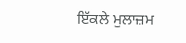ਇੱਕਲੇ ਮੁਲਾਜ਼ਮ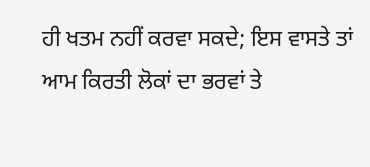ਹੀ ਖਤਮ ਨਹੀਂ ਕਰਵਾ ਸਕਦੇ; ਇਸ ਵਾਸਤੇ ਤਾਂ ਆਮ ਕਿਰਤੀ ਲੋਕਾਂ ਦਾ ਭਰਵਾਂ ਤੇ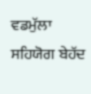ਵਡਮੁੱਲਾ ਸਹਿਯੋਗ ਬੇਹੱਦ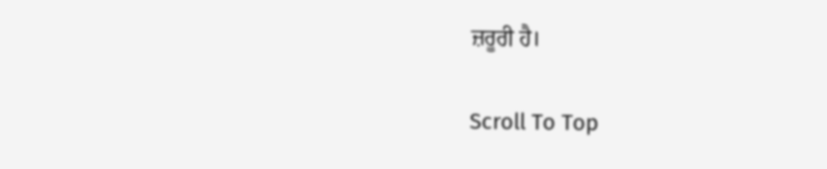ਜ਼ਰੂਰੀ ਹੈ।

Scroll To Top